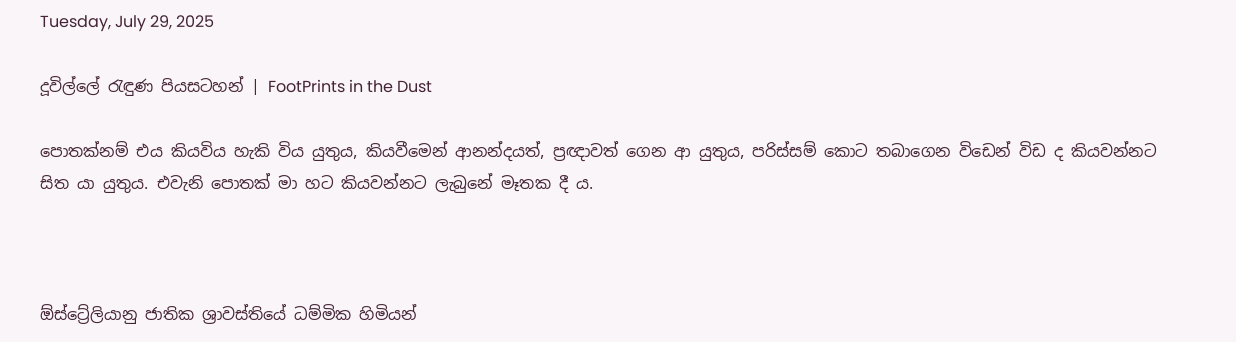Tuesday, July 29, 2025

දූවිල්ලේ රැඳුණ පියසටහන් | FootPrints in the Dust

පොතක්නම් එය කියවිය හැකි විය යුතුය, කියවීමෙන් ආනන්දයත්, ප්‍රඥාවත් ගෙන ආ යුතුය, පරිස්සම් කොට තබාගෙන විඩෙන් විඩ ද කියවන්නට සිත යා යුතුය. එවැනි පොතක් මා හට කියවන්නට ලැබුනේ මෑතක දී ය.



ඕස්ට්‍රේලියානු ජාතික ශ්‍රාවස්තියේ ධම්මික හිමියන්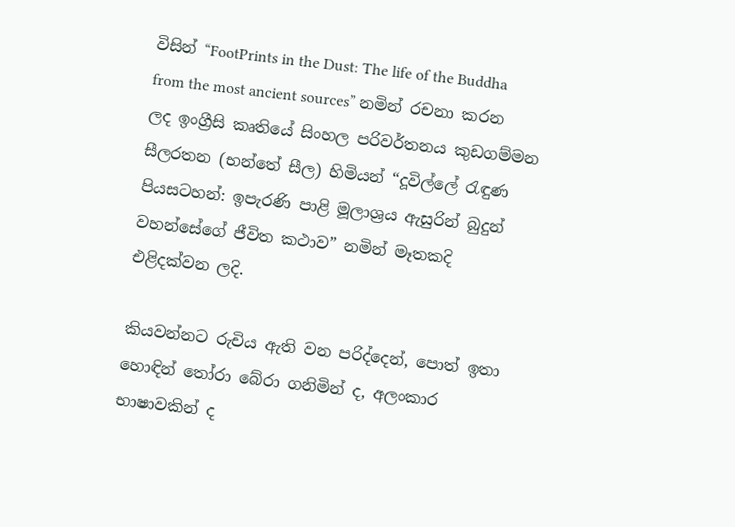විසින් “FootPrints in the Dust: The life of the Buddha from the most ancient sources” නමින් රචනා කරන ලද ඉංග්‍රීසි කෘතියේ සිංහල පරිවර්තනය කුඩගම්මන සීලරතන (භන්තේ සීල) හිමියන් “දූවිල්ලේ රැඳුණ පියසටහන්: ඉපැරණි පාළි මූලාශ්‍රය ඇසුරින් බුදුන් වහන්සේගේ ජීවිත කථාව” නමින් මෑතකදි එළිදක්වන ලදි.

කියවන්නට රුචිය ඇති වන පරිද්දෙන්, පොත් ඉතා හොඳින් තෝරා බේරා ගනිමින් ද, අලංකාර භාෂාවකින් ද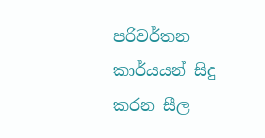පරිවර්තන කාර්යයන් සිදු කරන සීල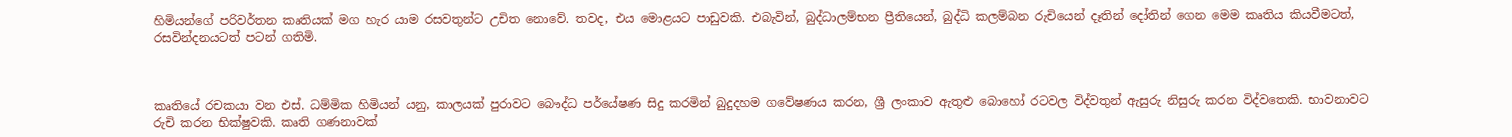හිමියන්ගේ පරිවර්තන කෘතියක් මග හැර යාම රසවතුන්ට උචිත නොවේ. තවද, එය මොළයට පාඩුවකි. එබැවින්, බුද්ධාලම්භන ප්‍රීතියෙන්, බුද්ධි කලම්බන රුචියෙන් දෑතින් දෝතින් ගෙන මෙම කෘතිය කියවීමටත්, රසවින්දනයටත් පටන් ගතිමි.



කෘතියේ රචකයා වන එස්. ධම්මික හිමියන් යනු, කාලයක් පුරාවට බෞද්ධ පර්යේෂණ සිදු කරමින් බුදුදහම ගවේෂණය කරන, ශ්‍රී ලංකාව ඇතුළු බොහෝ රටවල විද්වතුන් ඇසුරු නිසුරු කරන විද්වතෙකි. භාවනාවට රුචි කරන භික්ෂුවකි. කෘති ගණනාවක්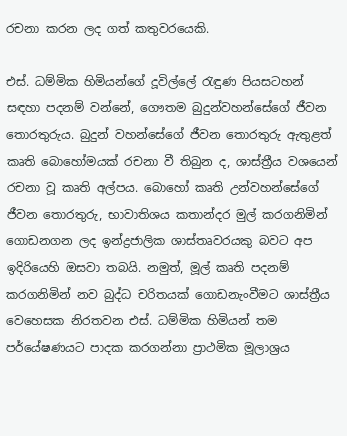රචනා කරන ලද ගත් කතුවරයෙකි.

එස්. ධම්මික හිමියන්ගේ දූවිල්ලේ රැඳුණ පියසටහන් සඳහා පදනම් වන්නේ, ගෞතම බුදුන්වහන්සේගේ ජීවන තොරතුරුය. බුදුන් වහන්සේගේ ජීවන තොරතුරු ඇතුළත් කෘති බොහෝමයක් රචනා වී තිබුන ද, ශාස්ත්‍රීය වශයෙන් රචනා වූ කෘති අල්පය. බොහෝ කෘති උන්වහන්සේගේ ජීවන තොරතුරු, භාවාතිශය කතාන්දර මුල් කරගනිමින් ගොඩනගන ලද ඉන්ද්‍රජාලික ශාස්තෘවරයකු බවට අප ඉදිරියෙහි ඔසවා තබයි. නමුත්, මූල් කෘති පදනම් කරගනිමින් නව බුද්ධ චරිතයක් ගොඩනැංවීමට ශාස්ත්‍රීය වෙහෙසක නිරතවන එස්. ධම්මික හිමියන් තම පර්යේෂණයට පාදක කරගන්නා ප්‍රාථමික මූලාශ්‍රය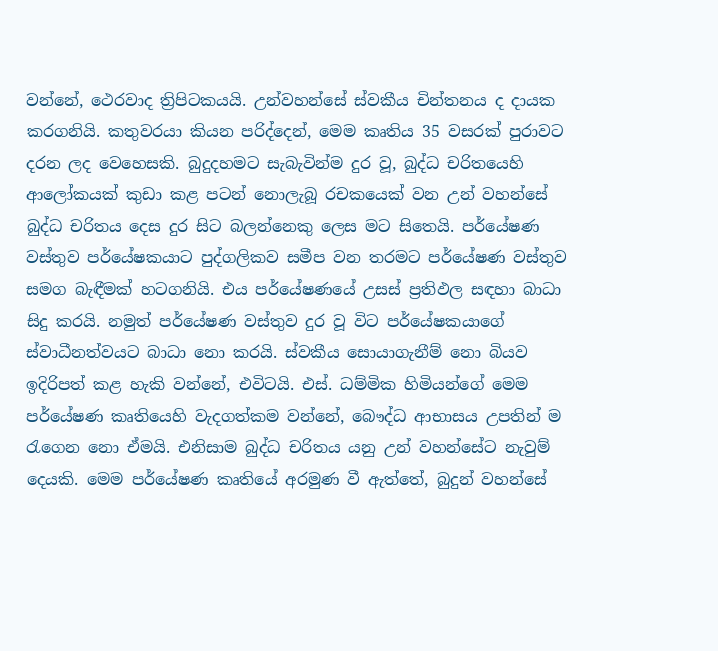වන්නේ, ථෙරවාද ත්‍රිපිටකයයි. උන්වහන්සේ ස්වකීය චින්තනය ද දායක කරගනියි. කතුවරයා කියන පරිද්දෙන්, මෙම කෘතිය 35 වසරක් පුරාවට දරන ලද වෙහෙසකි. බුදුදහමට සැබැවින්ම දුර වූ, බුද්ධ චරිතයෙහි ආලෝකයක් කුඩා කළ පටන් නොලැබූ රචකයෙක් වන උන් වහන්සේ බුද්ධ චරිතය දෙස දුර සිට බලන්නෙකු ලෙස මට සිතෙයි. පර්යේෂණ වස්තුව පර්යේෂකයාට පුද්ගලිකව සමීප වන තරමට පර්යේෂණ වස්තුව සමග බැඳීමක් හටගනියි. එය පර්යේෂණයේ උසස් ප්‍රතිඵල සඳහා බාධා සිදු කරයි. නමුත් පර්යේෂණ වස්තුව දුර වූ විට පර්යේෂකයාගේ ස්වාධීනත්වයට බාධා නො කරයි. ස්වකීය සොයාගැනීම් නො බියව ඉදිරිපත් කළ හැකි වන්නේ, එවිටයි. එස්. ධම්මික හිමියන්ගේ මෙම පර්යේෂණ කෘතියෙහි වැදගත්කම වන්නේ, බෞද්ධ ආභාසය උපතින් ම රැගෙන නො ඒමයි. එනිසාම බුද්ධ චරිතය යනු උන් වහන්සේට නැවුම් දෙයකි. මෙම පර්යේෂණ කෘතියේ අරමුණ වී ඇත්තේ, බුදුන් වහන්සේ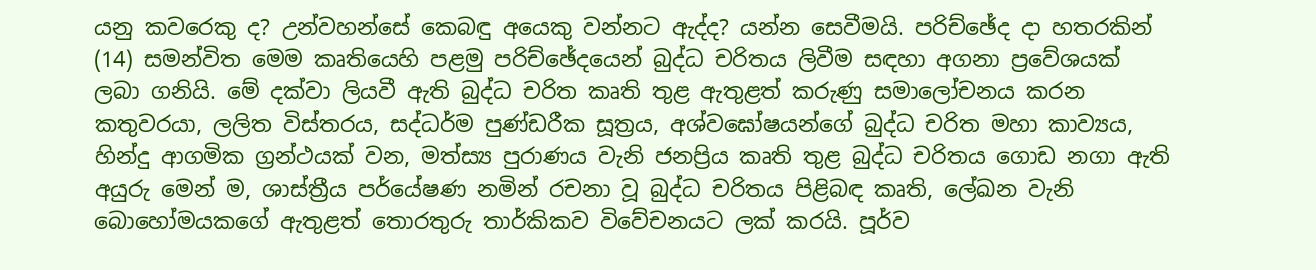යනු කවරෙකු ද? උන්වහන්සේ කෙබඳු අයෙකු වන්නට ඇද්ද? යන්න සෙවීමයි. පරිච්ඡේද දා හතරකින් (14) සමන්විත මෙම කෘතියෙහි පළමු පරිච්ඡේදයෙන් බුද්ධ චරිතය ලිවීම සඳහා අගනා ප්‍රවේශයක් ලබා ගනියි. මේ දක්වා ලියවී ඇති බුද්ධ චරිත කෘති තුළ ඇතුළත් කරුණු සමාලෝචනය කරන කතුවරයා, ලලිත විස්තරය, සද්ධර්ම පුණ්ඩරීක සූත්‍රය, අශ්වඝෝෂයන්ගේ බුද්ධ චරිත මහා කාව්‍යය, හින්දු ආගමික ග්‍රන්ථයක් වන, මත්ස්‍ය පුරාණය වැනි ජනප්‍රිය කෘති තුළ බුද්ධ චරිතය ගොඩ නගා ඇති අයුරු මෙන් ම, ශාස්ත්‍රීය පර්යේෂණ නමින් රචනා වූ බුද්ධ චරිතය පිළිබඳ කෘති, ලේඛන වැනි බොහෝමයකගේ ඇතුළත් තොරතුරු තාර්කිකව විවේචනයට ලක් කරයි. පූර්ව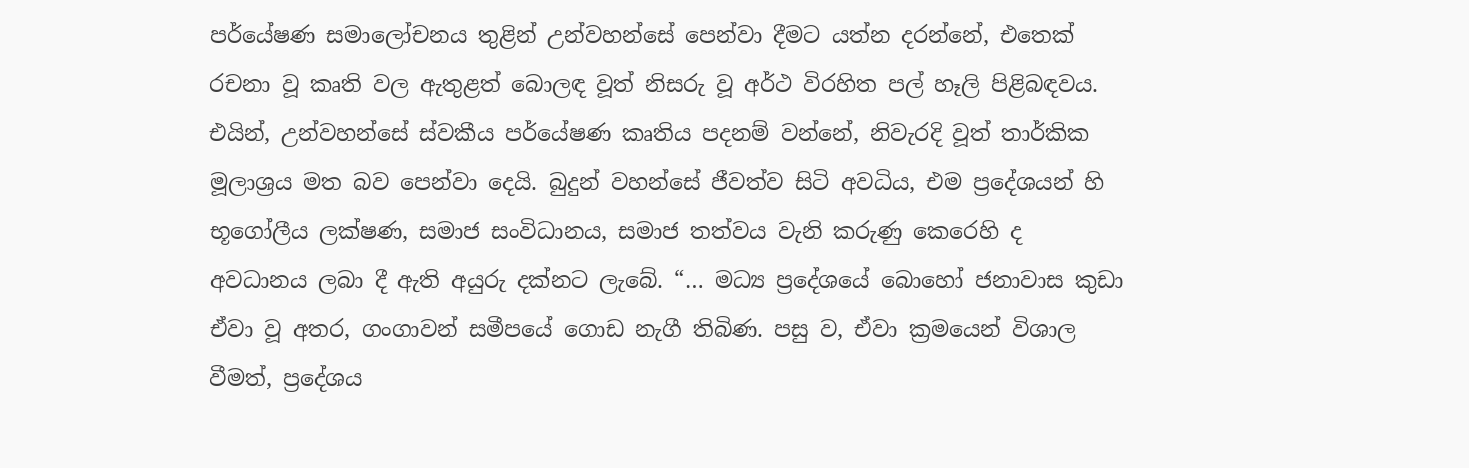පර්යේෂණ සමාලෝචනය තුළින් උන්වහන්සේ පෙන්වා දීමට යත්න දරන්නේ, එතෙක් රචනා වූ කෘති වල ඇතුළත් බොලඳ වූත් නිසරු වූ අර්ථ විරහිත පල් හෑලි පිළිබඳවය. එයින්, උන්වහන්සේ ස්වකීය පර්යේෂණ කෘතිය පදනම් වන්නේ, නිවැරදි වූත් තාර්කික මූලාශ්‍රය මත බව පෙන්වා දෙයි. බුදුන් වහන්සේ ජීවත්ව සිටි අවධිය, එම ප්‍රදේශයන් හි භූගෝලීය ලක්ෂණ, සමාජ සංවිධානය, සමාජ තත්වය වැනි කරුණු කෙරෙහි ද අවධානය ලබා දී ඇති අයුරු දක්නට ලැබේ. “… මධ්‍ය ප්‍රදේශයේ බොහෝ ජනාවාස කුඩා ඒවා වූ අතර, ගංගාවන් සමීපයේ ගොඩ නැගී තිබිණ. පසු ව, ඒවා ක්‍රමයෙන් විශාල වීමත්, ප්‍රදේශය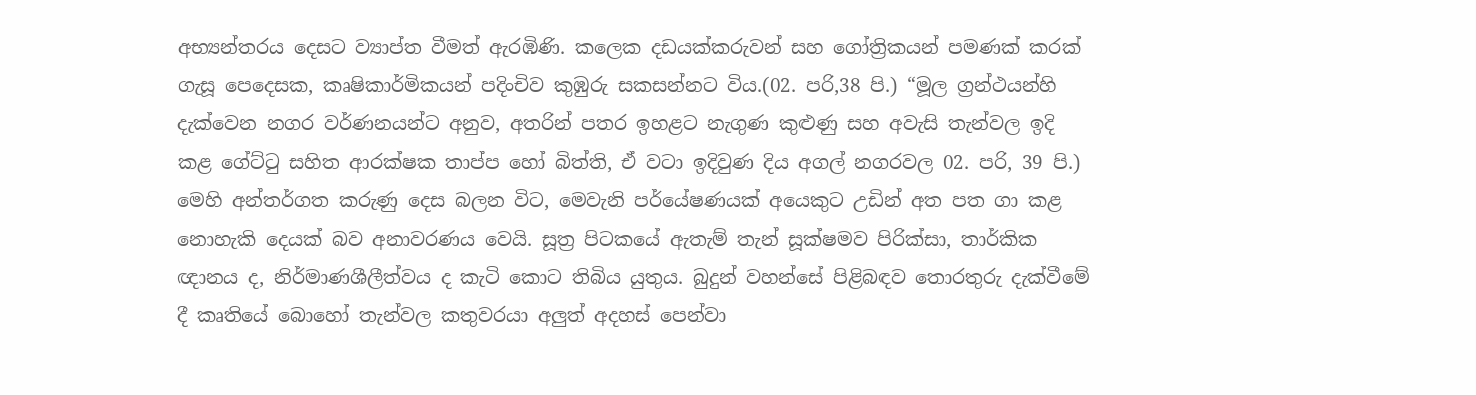අභ්‍යන්තරය දෙසට ව්‍යාප්ත වීමත් ඇරඹිණි. කලෙක දඩයක්කරුවන් සහ ගෝත්‍රිකයන් පමණක් කරක් ගැසූ පෙදෙසක, කෘෂිකාර්මිකයන් පදිංචිව කුඹුරු සකසන්නට විය.(02. පරි,38 පි.) “මූල ග්‍රන්ථයන්හි දැක්වෙන නගර වර්ණනයන්ට අනුව, අතරින් පතර ඉහළට නැගුණ කුළුණු සහ අවැසි තැන්වල ඉදි කළ ගේට්ටු සහිත ආරක්ෂක තාප්ප හෝ බිත්ති, ඒ වටා ඉදිවුණ දිය අගල් නගරවල 02. පරි, 39 පි.) මෙහි අන්තර්ගත කරුණු දෙස බලන විට, මෙවැනි පර්යේෂණයක් අයෙකුට උඩින් අත පත ගා කළ නොහැකි දෙයක් බව අනාවරණය වෙයි. සූත්‍ර පිටකයේ ඇතැම් තැන් සූක්ෂමව පිරික්සා, තාර්කික ඥානය ද, නිර්මාණශීලීත්වය ද කැටි කොට තිබිය යුතුය. බුදුන් වහන්සේ පිළිබඳව තොරතුරු දැක්වීමේ දී කෘතියේ බොහෝ තැන්වල කතුවරයා අලුත් අදහස් පෙන්වා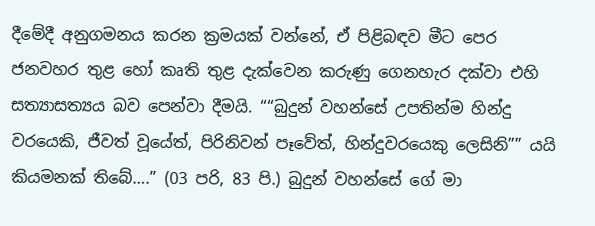දීමේදී අනුගමනය කරන ක්‍රමයක් වන්නේ, ඒ පිළිබඳව මීට පෙර ජනවහර තුළ හෝ කෘති තුළ දැක්වෙන කරුණු ගෙනහැර දක්වා එහි සත්‍යාසත්‍යය බව පෙන්වා දීමයි. ““බුදුන් වහන්සේ උපතින්ම හින්දු වරයෙකි, ජීවත් වූයේත්, පිරිනිවන් පෑවේත්, හින්දුවරයෙකු ලෙසිනි”” යයි කියමනක් තිබේ….” (03 පරි, 83 පි.) බුදුන් වහන්සේ ගේ මා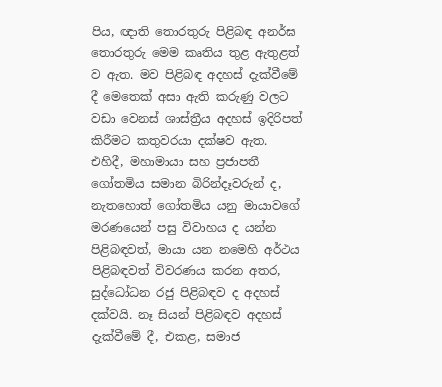පිය, ඥාති තොරතුරු පිළිබඳ අනර්ඝ තොරතුරු මෙම කෘතිය තුළ ඇතුළත් ව ඇත. මව පිළිබඳ අදහස් දැක්වීමේ දී මෙතෙක් අසා ඇති කරුණු වලට වඩා වෙනස් ශාස්ත්‍රීය අදහස් ඉදිරිපත් කිරීමට කතුවරයා දක්ෂව ඇත. එහිදී, මහාමායා සහ ප්‍රජාපතී ගෝතමිය සමාන බිරින්දෑවරුන් ද, නැතහොත් ගෝතමිය යනු මායාවගේ මරණයෙන් පසු විවාහය ද යන්න පිළිබඳවත්, මායා යන නමෙහි අර්ථය පිළිබඳවත් විවරණය කරන අතර, සුද්ධෝධන රජු පිළිබඳව ද අදහස් දක්වයි. නෑ සියන් පිළිබඳව අදහස් දැක්වීමේ දී, එකළ, සමාජ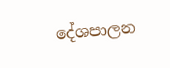දේශපාලන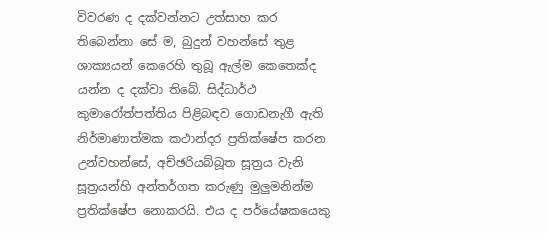විවරණ ද දක්වන්නට උත්සාහ කර තිබෙන්නා සේ ම, බුදුන් වහන්සේ තුළ ශාක්‍යයන් කෙරෙහි තුබූ ඇල්ම කෙතෙක්ද යන්න ද දක්වා තිබේ. සිද්ධාර්ථ කුමාරෝත්පත්තිය පිළිබඳව ගොඩනැගී ඇති නිර්මාණාත්මක කථාන්දර ප්‍රතික්ෂේප කරන උන්වහන්සේ, අච්ඡරියබ්බූත සූත්‍රය වැනි සූත්‍රයන්හි අන්තර්ගත කරුණු මුලුමනින්ම ප්‍රතික්ෂේප නොකරයි. එය ද පර්යේෂකයෙකු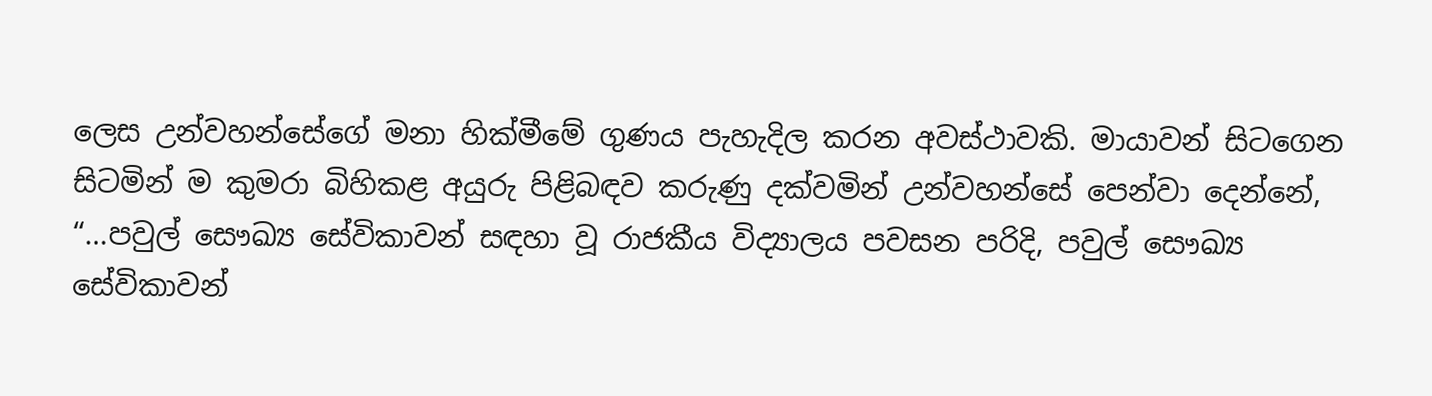ලෙස උන්වහන්සේගේ මනා හික්මීමේ ගුණය පැහැදිල කරන අවස්ථාවකි. මායාවන් සිටගෙන සිටමින් ම කුමරා බිහිකළ අයුරු පිළිබඳව කරුණු දක්වමින් උන්වහන්සේ පෙන්වා දෙන්නේ, “…පවුල් සෞඛ්‍ය සේවිකාවන් සඳහා වූ රාජකීය විද්‍යාලය පවසන පරිදි, පවුල් සෞඛ්‍ය සේවිකාවන්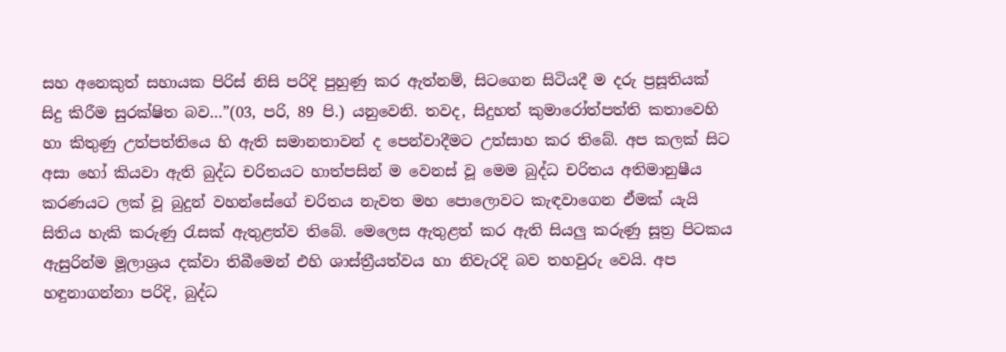සහ අනෙකුත් සහායක පිරිස් නිසි පරිදි පුහුණු කර ඇත්නම්, සිටගෙන සිටියදී ම දරු ප්‍රසූතියක් සිදු කිරීම සුරක්ෂිත බව…”(03, පරි, 89 පි.) යනුවෙනි. තවද, සිදුහත් කුමාරෝත්පත්ති කතාවෙහි හා කිතුණු උත්පත්තියෙ හි ඇති සමානතාවන් ද පෙන්වාදීමට උත්සාහ කර තිබේ. අප කලක් සිට අසා හෝ කියවා ඇති බුද්ධ චරිතයට හාත්පසින් ම වෙනස් වූ මෙම බුද්ධ චරිතය අතිමානුෂීය කරණයට ලක් වූ බුදුන් වහන්සේගේ චරිතය නැවත මහ පොලොවට කැඳවාගෙන ඒමක් යැයි සිතිය හැකි කරුණු රැසක් ඇතුළත්ව තිබේ. මෙලෙස ඇතුළත් කර ඇති සියලු කරුණු සූත්‍ර පිටකය ඇසුරින්ම මූලාශ්‍රය දක්වා තිබීමෙන් එහි ශාස්ත්‍රීයත්වය හා නිවැරදි බව තහවුරු වෙයි. අප හඳුනාගන්නා පරිදි, බුද්ධ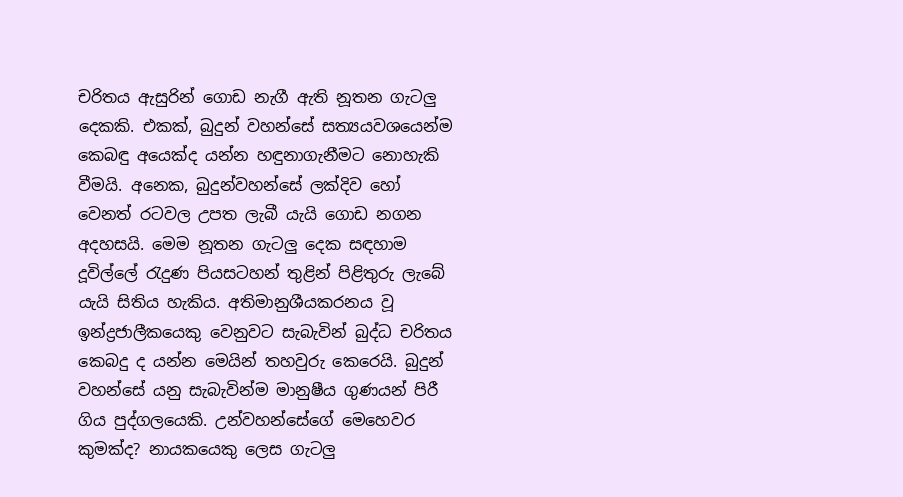චරිතය ඇසුරින් ගොඩ නැගී ඇති නූතන ගැටලු දෙකකි. එකක්, බුදුන් වහන්සේ සත්‍යයවශයෙන්ම කෙබඳු අයෙක්ද යන්න හඳුනාගැනීමට නොහැකි වීමයි. අනෙක, බුදුන්වහන්සේ ලක්දිව හෝ වෙනත් රටවල උපත ලැබී යැයි ගොඩ නගන අදහසයි. මෙම නූතන ගැටලු දෙක සඳහාම දූවිල්ලේ රැදුණ පියසටහන් තුළින් පිළිතුරු ලැබේ යැයි සිතිය හැකිය. අතිමානුශීයකරනය වූ ඉන්ද්‍රජාලීකයෙකු වෙනුවට සැබැවින් බුද්ධ චරිතය කෙබදු ද යන්න මෙයින් තහවුරු කෙරෙයි. බුදුන් වහන්සේ යනු සැබැවින්ම මානුෂීය ගුණයන් පිරී ගිය පුද්ගලයෙකි. උන්වහන්සේගේ මෙහෙවර කුමක්ද? නායකයෙකු ලෙස ගැටලු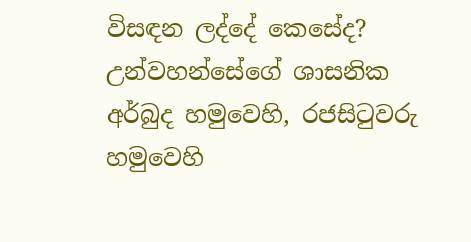විසඳන ලද්දේ කෙසේද? උන්වහන්සේගේ ශාසනික අර්බුද හමුවෙහි, රජසිටුවරු හමුවෙහි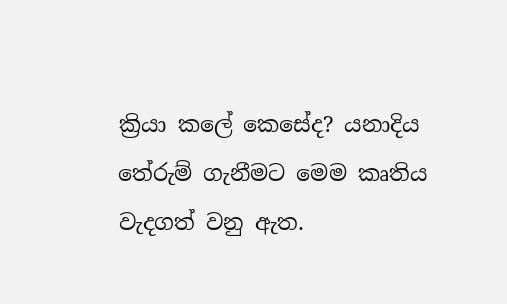ක්‍රියා කලේ කෙසේද? යනාදිය තේරුම් ගැනීමට මෙම කෘතිය වැදගත් වනු ඇත.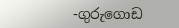-ගුරුගොඩ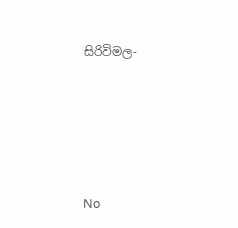සිරිවිමල-





No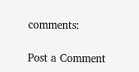comments:

Post a Comment